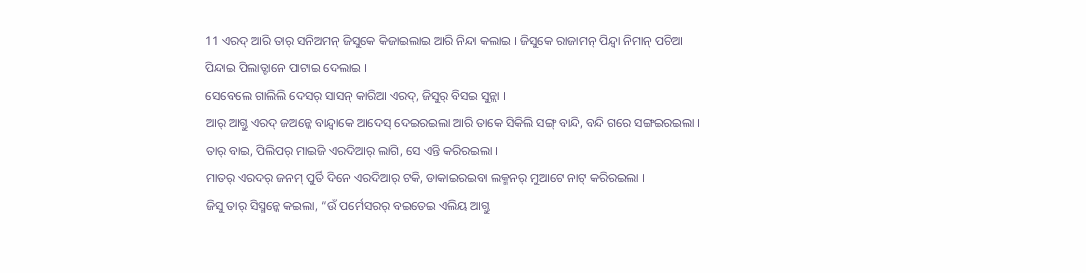11 ଏରଦ୍ ଆରି ତାର୍ ସନିଅମନ୍ ଜିସୁକେ କିଜାଇଲାଇ ଆରି ନିନ୍ଦା କଲାଇ । ଜିସୁକେ ରାଜାମନ୍ ପିନ୍ଦ୍ବା ନିମାନ୍ ପଚିଆ ପିନ୍ଦାଇ ପିଲାତ୍ଟାନେ ପାଟାଇ ଦେଲାଇ ।
ସେବେଲେ ଗାଲିଲି ଦେସର୍ ସାସନ୍ କାରିଆ ଏରଦ୍, ଜିସୁର୍ ବିସଇ ସୁନ୍ଲା ।
ଆର୍ ଆଗ୍ତୁ ଏରଦ୍ ଜଅନ୍କେ ବାନ୍ଦ୍ବାକେ ଆଦେସ୍ ଦେଇରଇଲା ଆରି ତାକେ ସିକିଲି ସଙ୍ଗ୍ ବାନ୍ଦି, ବନ୍ଦି ଗରେ ସଙ୍ଗଇରଇଲା । ତାର୍ ବାଇ, ପିଲିପର୍ ମାଇଜି ଏରଦିଆର୍ ଲାଗି, ସେ ଏନ୍ତି କରିରଇଲା ।
ମାତର୍ ଏରଦର୍ ଜନମ୍ ପୁର୍ତି ଦିନେ ଏରଦିଆର୍ ଟକି, ଡାକାଇରଇବା ଲକ୍ମନର୍ ମୁଆଟେ ନାଟ୍ କରିରଇଲା ।
ଜିସୁ ତାର୍ ସିସ୍ମନ୍କେ କଇଲା, “ଉଁ ପର୍ମେସରର୍ ବଇତେଇ ଏଲିୟ ଆଗ୍ତୁ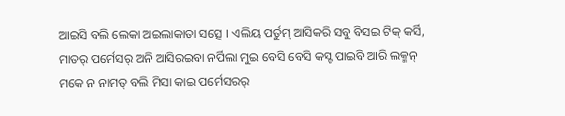ଆଇସି ବଲି ଲେକା ଅଇଲାକାତା ସତ୍ସେ । ଏଲିୟ ପର୍ତୁମ୍ ଆସିକରି ସବୁ ବିସଇ ଟିକ୍ କର୍ସି, ମାତର୍ ପର୍ମେସର୍ ଅନି ଆସିରଇବା ନର୍ପିଲା ମୁଇ ବେସି ବେସି କସ୍ଟ ପାଇବି ଆରି ଲକ୍ମନ୍ ମକେ ନ ନାମତ୍ ବଲି ମିସା କାଇ ପର୍ମେସରର୍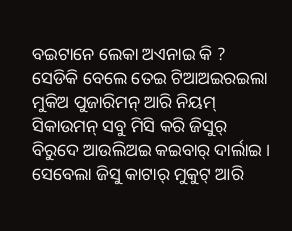ବଇଟାନେ ଲେକା ଅଏନାଇ କି ?
ସେଡିକି ବେଲେ ତେଇ ଟିଆଅଇରଇଲା ମୁକିଅ ପୁଜାରିମନ୍ ଆରି ନିୟମ୍ ସିକାଉମନ୍ ସବୁ ମିସି କରି ଜିସୁର୍ ବିରୁଦେ ଆଉଲିଅଇ କଇବାର୍ ଦାର୍ଲାଇ ।
ସେବେଲା ଜିସୁ କାଟାର୍ ମୁକୁଟ୍ ଆରି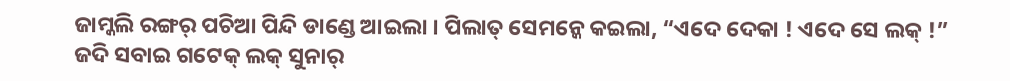ଜାମ୍କଲି ରଙ୍ଗର୍ ପଚିଆ ପିନ୍ଦି ଡାଣ୍ଡେ ଆଇଲା । ପିଲାତ୍ ସେମନ୍କେ କଇଲା, “ଏଦେ ଦେକା ! ଏଦେ ସେ ଲକ୍ !”
ଜଦି ସବାଇ ଗଟେକ୍ ଲକ୍ ସୁନାର୍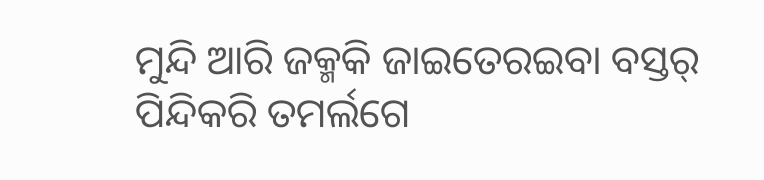ମୁନ୍ଦି ଆରି ଜକ୍ମକି ଜାଇତେରଇବା ବସ୍ତର୍ ପିନ୍ଦିକରି ତମର୍ଲଗେ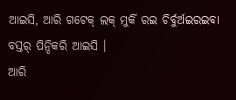ଆଇସି, ଆରି ଗଟେକ୍ ଲକ୍ ମୁର୍କି ରଇ ଚିର୍ବୁର୍ଅଇରଇବା ବସ୍ତର୍ ପିନ୍ଦିକରି ଆଇସି ।
ଆରି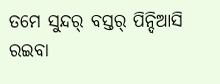ତମେ ସୁନ୍ଦର୍ ବସ୍ତର୍ ପିନ୍ଦିଆସି ରଇବା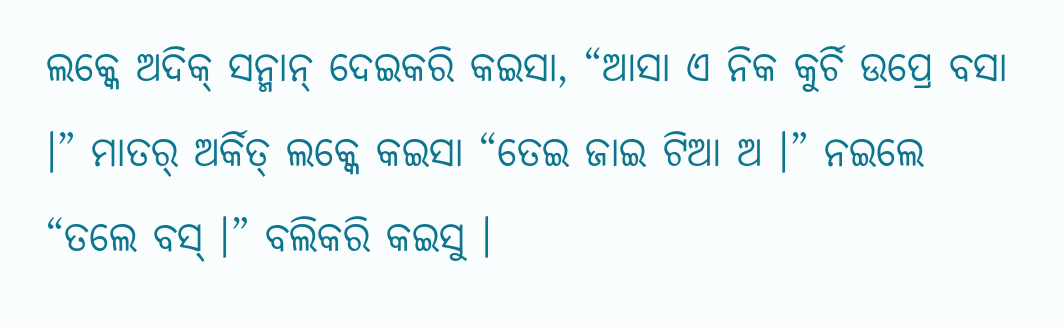ଲକ୍କେ ଅଦିକ୍ ସନ୍ମାନ୍ ଦେଇକରି କଇସା, “ଆସା ଏ ନିକ କୁର୍ଚି ଉପ୍ରେ ବସା ।” ମାତର୍ ଅର୍କିତ୍ ଲକ୍କେ କଇସା “ତେଇ ଜାଇ ଟିଆ ଅ ।” ନଇଲେ “ତଲେ ବସ୍ ।” ବଲିକରି କଇସୁ ।